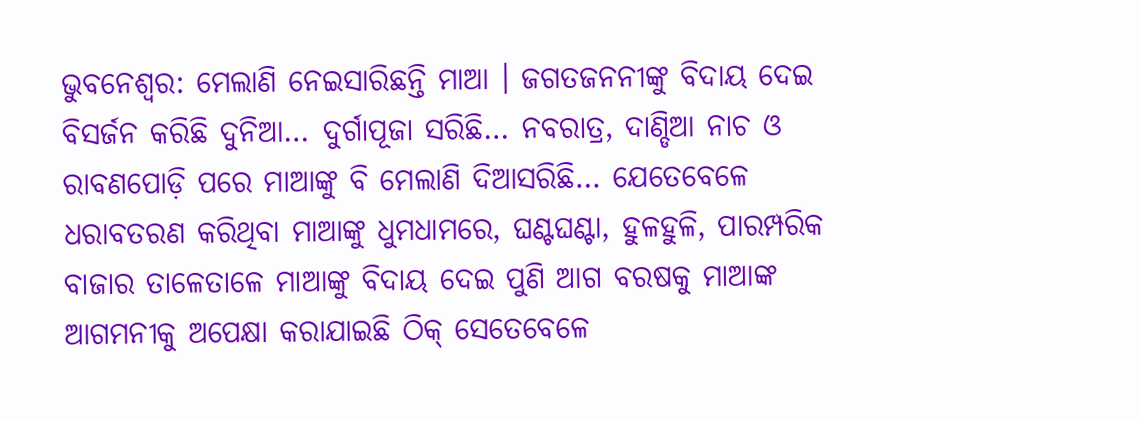ଭୁବନେଶ୍ବର: ମେଲାଣି ନେଇସାରିଛନ୍ତି ମାଆ । ଜଗତଜନନୀଙ୍କୁ ବିଦାୟ ଦେଇ ବିସର୍ଜନ କରିଛି ଦୁନିଆ… ଦୁର୍ଗାପୂଜା ସରିଛି… ନବରାତ୍ର, ଦାଣ୍ଡିଆ ନାଚ ଓ ରାବଣପୋଡ଼ି ପରେ ମାଆଙ୍କୁ ବି ମେଲାଣି ଦିଆସରିଛି… ଯେତେବେଳେ ଧରାବତରଣ କରିଥିବା ମାଆଙ୍କୁ ଧୁମଧାମରେ, ଘଣ୍ଟଘଣ୍ଟା, ହୁଳହୁଳି, ପାରମ୍ପରିକ ବାଜାର ତାଳେତାଳେ ମାଆଙ୍କୁ ବିଦାୟ ଦେଇ ପୁଣି ଆଗ ବରଷକୁ ମାଆଙ୍କ ଆଗମନୀକୁ ଅପେକ୍ଷା କରାଯାଇଛି ଠିକ୍ ସେତେବେଳେ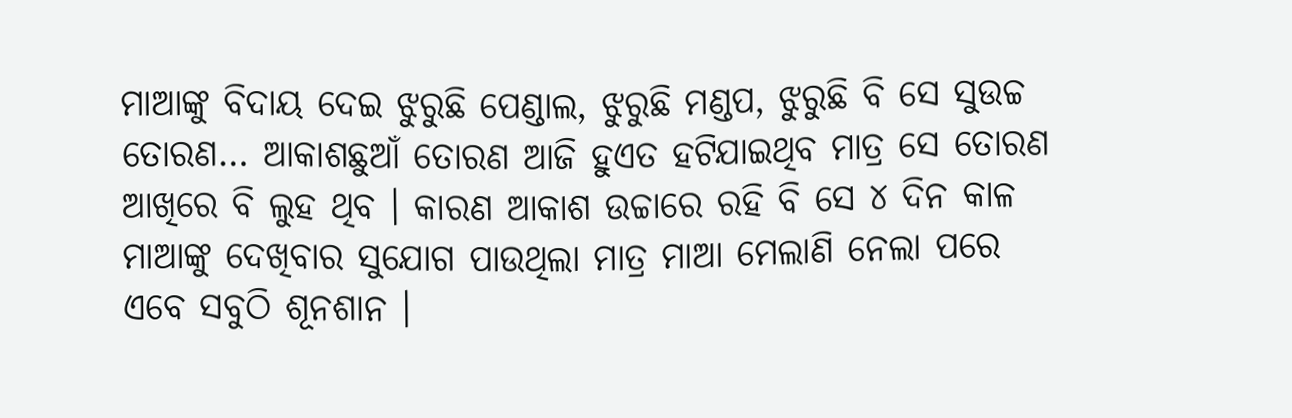ମାଆଙ୍କୁ ବିଦାୟ ଦେଇ ଝୁରୁଛି ପେଣ୍ଡାଲ, ଝୁରୁଛି ମଣ୍ଡପ, ଝୁରୁଛି ବି ସେ ସୁଉଚ୍ଚ ତୋରଣ… ଆକାଶଛୁଆଁ ତୋରଣ ଆଜି ହୁଏତ ହଟିଯାଇଥିବ ମାତ୍ର ସେ ତୋରଣ ଆଖିରେ ବି ଲୁହ ଥିବ । କାରଣ ଆକାଶ ଉଚ୍ଚାରେ ରହି ବି ସେ ୪ ଦିନ କାଳ ମାଆଙ୍କୁ ଦେଖିବାର ସୁଯୋଗ ପାଉଥିଲା ମାତ୍ର ମାଆ ମେଲାଣି ନେଲା ପରେ ଏବେ ସବୁଠି ଶୂନଶାନ ।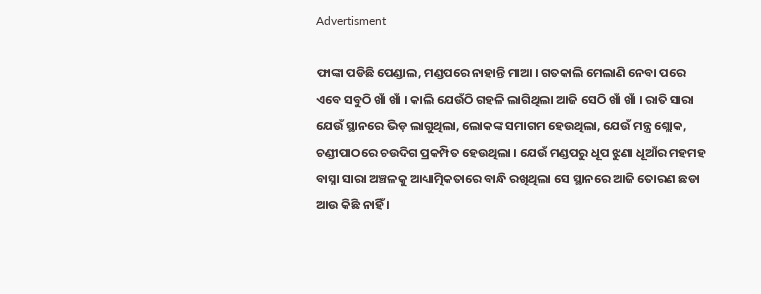Advertisment

ଫାଙ୍କା ପଡିଛି ପେଣ୍ଡାଲ, ମଣ୍ଡପରେ ନାହାନ୍ତି ମାଆ । ଗତକାଲି ମେଲାଣି ନେବା ପରେ ଏବେ ସବୁଠି ଖାଁ ଖାଁ । କାଲି ଯେଉଁଠି ଗହଳି ଲାଗିଥିଲା ଆଜି ସେଠି ଖାଁ ଖାଁ । ରାତି ସାରା ଯେଉଁ ସ୍ଥାନରେ ଭିଡ଼ ଲାଗୁଥିଲା, ଲୋକଙ୍କ ସମାଗମ ହେଉଥିଲା, ଯେଉଁ ମନ୍ତ୍ର ଶ୍ଲୋକ, ଚଣ୍ଡୀପାଠରେ ଚଉଦିଗ ପ୍ରକମ୍ପିତ ହେଉଥିଲା । ଯେଉଁ ମଣ୍ଡପରୁ ଧୂପ ଝୁଣା ଧୂଆଁର ମହମହ ବାସ୍ନା ସାରା ଅଞ୍ଚଳକୁ ଆଧ୍ୟାତ୍ମିକତାରେ ବାନ୍ଧି ରଖିଥିଲା ସେ ସ୍ଥାନରେ ଆଜି ତୋରଣ ଛଡା ଆଉ କିଛି ନାହିଁ ।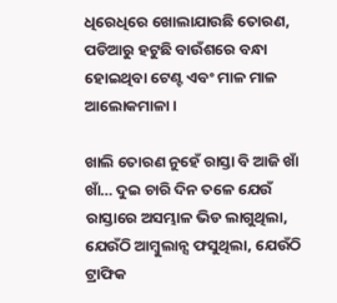ଧିରେଧିରେ ଖୋଲାଯାଉଛି ତୋରଣ, ପଡିଆରୁ ହଟୁଛି ବାଉଁଶରେ ବନ୍ଧା ହୋଇଥିବା ଟେଣ୍ଟ ଏବଂ ମାଳ ମାଳ ଆଲୋକମାଳା ।

ଖାଲି ତୋରଣ ନୁହେଁ ରାସ୍ତା ବି ଆଜି ଖାଁ ଖାଁ… ଦୁଇ ଚାରି ଦିନ ତଳେ ଯେଉଁ ରାସ୍ତାରେ ଅସମ୍ଭାଳ ଭିଡ ଲାଗୁଥିଲା, ଯେଉଁଠି ଆମ୍ବୁଲାନ୍ସ ଫସୁଥିଲା, ଯେଉଁଠି ଟ୍ରାଫିକ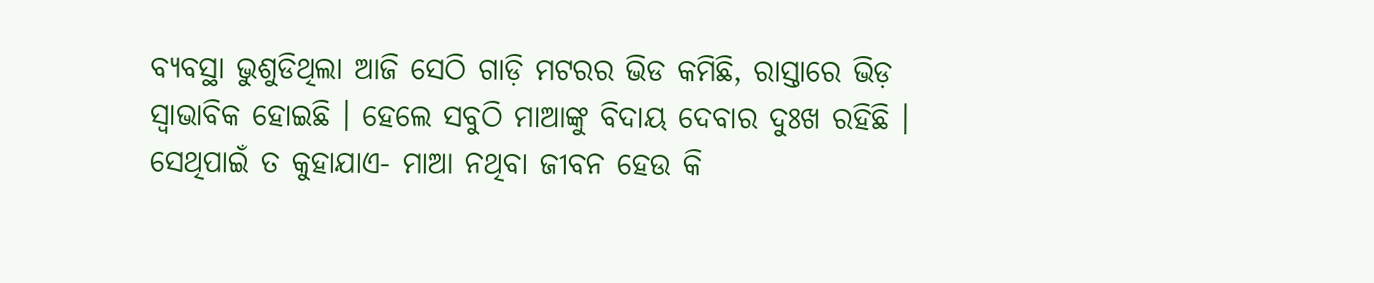ବ୍ୟବସ୍ଥା ଭୁଶୁଡିଥିଲା ଆଜି ସେଠି ଗାଡ଼ି ମଟରର ଭିଡ କମିଛି, ରାସ୍ତାରେ ଭିଡ଼ ସ୍ବାଭାବିକ ହୋଇଛି । ହେଲେ ସବୁଠି ମାଆଙ୍କୁ ବିଦାୟ ଦେବାର ଦୁଃଖ ରହିଛି । ସେଥିପାଇଁ ତ କୁହାଯାଏ- ମାଆ ନଥିବା ଜୀବନ ହେଉ କି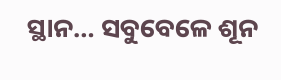ସ୍ଥାନ… ସବୁବେଳେ ଶୂନ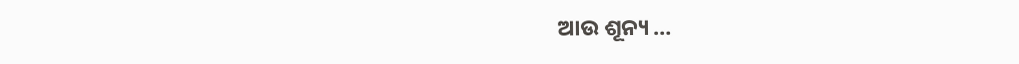ଆଉ ଶୂନ୍ୟ …